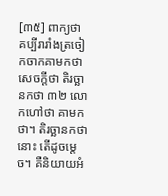[៣៥] ពាក្យថា គប្បីរារាំងត្រចៀកចាកគាមកថា សេចក្តីថា តិរច្ឆានកថា ៣២ លោកហៅថា គាមកថា។ តិរច្ឆានកថានោះ តើដូចម្តេច។ គឺនិយាយអំ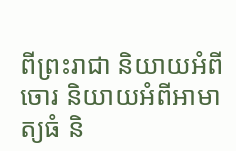ពីព្រះរាជា និយាយអំពីចោរ និយាយអំពីអាមាត្យធំ និ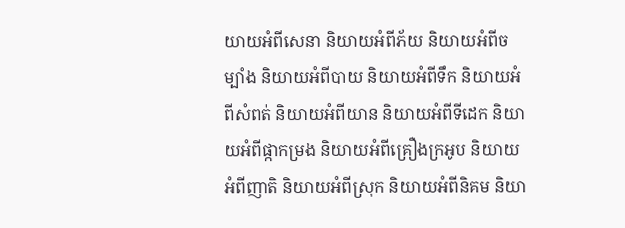យាយអំពីសេនា និយាយអំពីភ័យ និយាយអំពីចម្បាំង និយាយអំពីបាយ និយាយអំពីទឹក និយាយអំពីសំពត់ និយាយអំពីយាន និយាយអំពីទីដេក និយាយអំពីផ្កាកម្រង និយាយអំពីគ្រឿងក្រអូប និយាយអំពីញាតិ និយាយអំពីស្រុក និយាយអំពីនិគម និយា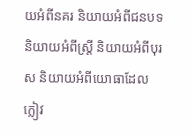យអំពីនគរ និយាយអំពីជនបទ និយាយអំពីស្រ្តី និយាយអំពីបុរស និយាយអំពីយោធាដែលក្លៀវ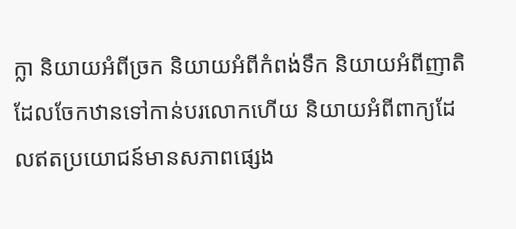ក្លា និយាយអំពីច្រក និយាយអំពីកំពង់ទឹក និយាយអំពីញាតិដែលចែកឋានទៅកាន់បរលោកហើយ និយាយអំពីពាក្យដែលឥតប្រយោជន៍មានសភាពផ្សេង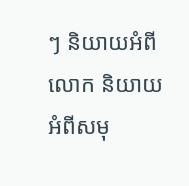ៗ និយាយអំពីលោក និយាយអំពីសមុ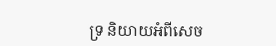ទ្រ និយាយអំពីសេច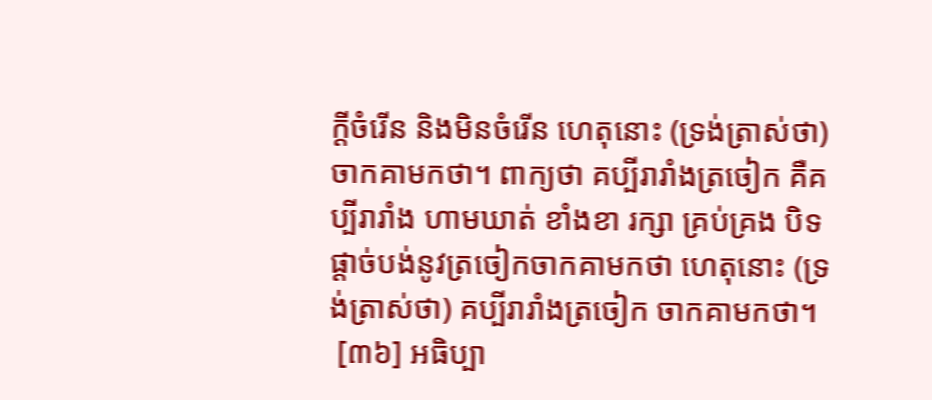ក្តីចំរើន និងមិនចំរើន ហេតុនោះ (ទ្រង់ត្រាស់ថា) ចាកគាមកថា។ ពាក្យថា គប្បីរារាំងត្រចៀក គឺគប្បីរារាំង ហាមឃាត់ ខាំងខា រក្សា គ្រប់គ្រង បិទ ផ្តាច់បង់នូវត្រចៀកចាកគាមកថា ហេតុនោះ (ទ្រង់ត្រាស់ថា) គប្បីរារាំងត្រចៀក ចាកគាមកថា។
 [៣៦] អធិប្បា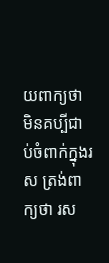យពាក្យថា មិនគប្បីជាប់ចំពាក់ក្នុងរស ត្រង់ពាក្យថា រស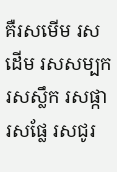គឺរសមើម រសដើម រសសម្បក រសស្លឹក រសផ្កា រសផ្លែ រសជូរ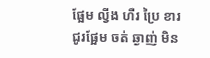ផ្អែម ល្វីង ហឺរ ប្រៃ ខារ ជូរផ្អែម ចត់ ឆ្ងាញ់ មិន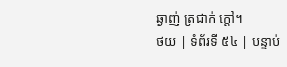ឆ្ងាញ់ ត្រជាក់ ក្តៅ។
ថយ | ទំព័រទី ៥៤ | បន្ទាប់